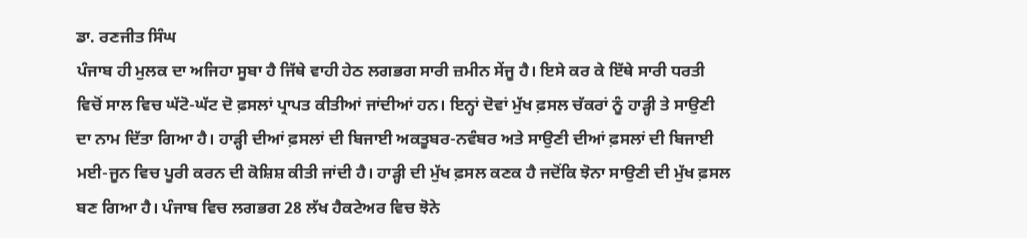ਡਾ. ਰਣਜੀਤ ਸਿੰਘ
ਪੰਜਾਬ ਹੀ ਮੁਲਕ ਦਾ ਅਜਿਹਾ ਸੂਬਾ ਹੈ ਜਿੱਥੇ ਵਾਹੀ ਹੇਠ ਲਗਭਗ ਸਾਰੀ ਜ਼ਮੀਨ ਸੇਂਜੂ ਹੈ। ਇਸੇ ਕਰ ਕੇ ਇੱਥੇ ਸਾਰੀ ਧਰਤੀ ਵਿਚੋਂ ਸਾਲ ਵਿਚ ਘੱਟੋ-ਘੱਟ ਦੋ ਫ਼ਸਲਾਂ ਪ੍ਰਾਪਤ ਕੀਤੀਆਂ ਜਾਂਦੀਆਂ ਹਨ। ਇਨ੍ਹਾਂ ਦੋਵਾਂ ਮੁੱਖ ਫ਼ਸਲ ਚੱਕਰਾਂ ਨੂੰ ਹਾੜ੍ਹੀ ਤੇ ਸਾਉਣੀ ਦਾ ਨਾਮ ਦਿੱਤਾ ਗਿਆ ਹੈ। ਹਾੜ੍ਹੀ ਦੀਆਂ ਫ਼ਸਲਾਂ ਦੀ ਬਿਜਾਈ ਅਕਤੂਬਰ-ਨਵੰਬਰ ਅਤੇ ਸਾਉਣੀ ਦੀਆਂ ਫ਼ਸਲਾਂ ਦੀ ਬਿਜਾਈ ਮਈ-ਜੂਨ ਵਿਚ ਪੂਰੀ ਕਰਨ ਦੀ ਕੋਸ਼ਿਸ਼ ਕੀਤੀ ਜਾਂਦੀ ਹੈ। ਹਾੜ੍ਹੀ ਦੀ ਮੁੱਖ ਫ਼ਸਲ ਕਣਕ ਹੈ ਜਦੋਂਕਿ ਝੋਨਾ ਸਾਉਣੀ ਦੀ ਮੁੱਖ ਫ਼ਸਲ ਬਣ ਗਿਆ ਹੈ। ਪੰਜਾਬ ਵਿਚ ਲਗਭਗ 28 ਲੱਖ ਹੈਕਟੇਅਰ ਵਿਚ ਝੋਨੇ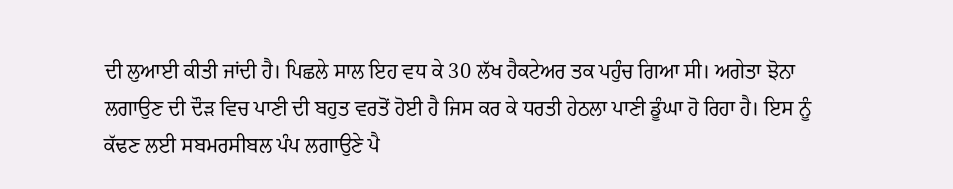ਦੀ ਲੁਆਈ ਕੀਤੀ ਜਾਂਦੀ ਹੈ। ਪਿਛਲੇ ਸਾਲ ਇਹ ਵਧ ਕੇ 30 ਲੱਖ ਹੈਕਟੇਅਰ ਤਕ ਪਹੁੰਚ ਗਿਆ ਸੀ। ਅਗੇਤਾ ਝੋਨਾ ਲਗਾਉਣ ਦੀ ਦੌੜ ਵਿਚ ਪਾਣੀ ਦੀ ਬਹੁਤ ਵਰਤੋਂ ਹੋਈ ਹੈ ਜਿਸ ਕਰ ਕੇ ਧਰਤੀ ਹੇਠਲਾ ਪਾਣੀ ਡੂੰਘਾ ਹੋ ਰਿਹਾ ਹੈ। ਇਸ ਨੂੰ ਕੱਢਣ ਲਈ ਸਬਮਰਸੀਬਲ ਪੰਪ ਲਗਾਉਣੇ ਪੈ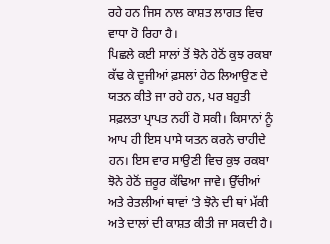ਰਹੇ ਹਨ ਜਿਸ ਨਾਲ ਕਾਸ਼ਤ ਲਾਗਤ ਵਿਚ ਵਾਧਾ ਹੋ ਰਿਹਾ ਹੈ।
ਪਿਛਲੇ ਕਈ ਸਾਲਾਂ ਤੋਂ ਝੋਨੇ ਹੇਠੋਂ ਕੁਝ ਰਕਬਾ ਕੱਢ ਕੇ ਦੂਜੀਆਂ ਫ਼ਸਲਾਂ ਹੇਠ ਲਿਆਉਣ ਦੇ ਯਤਨ ਕੀਤੇ ਜਾ ਰਹੇ ਹਨ, ਪਰ ਬਹੁਤੀ ਸਫ਼ਲਤਾ ਪ੍ਰਾਪਤ ਨਹੀਂ ਹੋ ਸਕੀ। ਕਿਸਾਨਾਂ ਨੂੰ ਆਪ ਹੀ ਇਸ ਪਾਸੇ ਯਤਨ ਕਰਨੇ ਚਾਹੀਦੇ ਹਨ। ਇਸ ਵਾਰ ਸਾਉਣੀ ਵਿਚ ਕੁਝ ਰਕਬਾ ਝੋਨੇ ਹੇਠੋਂ ਜ਼ਰੂਰ ਕੱਢਿਆ ਜਾਵੇ। ਉੱਚੀਆਂ ਅਤੇ ਰੇਤਲੀਆਂ ਥਾਵਾਂ ’ਤੇ ਝੋਨੇ ਦੀ ਥਾਂ ਮੱਕੀ ਅਤੇ ਦਾਲਾਂ ਦੀ ਕਾਸ਼ਤ ਕੀਤੀ ਜਾ ਸਕਦੀ ਹੈ।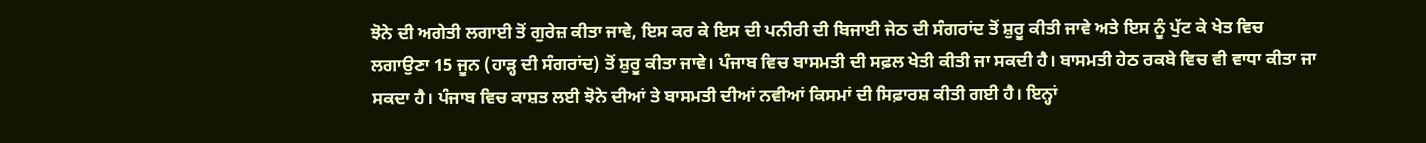ਝੋਨੇ ਦੀ ਅਗੇਤੀ ਲਗਾਈ ਤੋਂ ਗੁਰੇਜ਼ ਕੀਤਾ ਜਾਵੇ, ਇਸ ਕਰ ਕੇ ਇਸ ਦੀ ਪਨੀਰੀ ਦੀ ਬਿਜਾਈ ਜੇਠ ਦੀ ਸੰਗਰਾਂਦ ਤੋਂ ਸ਼ੁਰੂ ਕੀਤੀ ਜਾਵੇ ਅਤੇ ਇਸ ਨੂੰ ਪੁੱਟ ਕੇ ਖੇਤ ਵਿਚ ਲਗਾਉਣਾ 15 ਜੂਨ (ਹਾੜ੍ਹ ਦੀ ਸੰਗਰਾਂਦ) ਤੋਂ ਸ਼ੁਰੂ ਕੀਤਾ ਜਾਵੇ। ਪੰਜਾਬ ਵਿਚ ਬਾਸਮਤੀ ਦੀ ਸਫ਼ਲ ਖੇਤੀ ਕੀਤੀ ਜਾ ਸਕਦੀ ਹੈ। ਬਾਸਮਤੀ ਹੇਠ ਰਕਬੇ ਵਿਚ ਵੀ ਵਾਧਾ ਕੀਤਾ ਜਾ ਸਕਦਾ ਹੈ। ਪੰਜਾਬ ਵਿਚ ਕਾਸ਼ਤ ਲਈ ਝੋਨੇ ਦੀਆਂ ਤੇ ਬਾਸਮਤੀ ਦੀਆਂ ਨਵੀਆਂ ਕਿਸਮਾਂ ਦੀ ਸਿਫ਼ਾਰਸ਼ ਕੀਤੀ ਗਈ ਹੈ। ਇਨ੍ਹਾਂ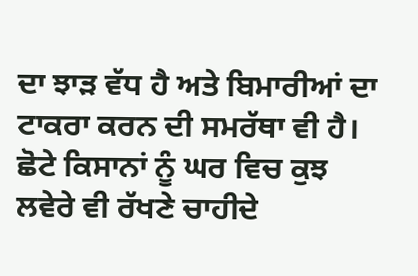ਦਾ ਝਾੜ ਵੱਧ ਹੈ ਅਤੇ ਬਿਮਾਰੀਆਂ ਦਾ ਟਾਕਰਾ ਕਰਨ ਦੀ ਸਮਰੱਥਾ ਵੀ ਹੈ। ਛੋਟੇ ਕਿਸਾਨਾਂ ਨੂੰ ਘਰ ਵਿਚ ਕੁਝ ਲਵੇਰੇ ਵੀ ਰੱਖਣੇ ਚਾਹੀਦੇ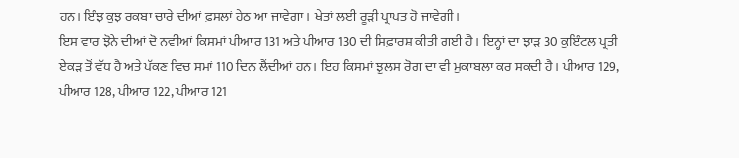ਹਨ। ਇੰਝ ਕੁਝ ਰਕਬਾ ਚਾਰੇ ਦੀਆਂ ਫ਼ਸਲਾਂ ਹੇਠ ਆ ਜਾਵੇਗਾ। ਖੇਤਾਂ ਲਈ ਰੂੜੀ ਪ੍ਰਾਪਤ ਹੋ ਜਾਵੇਗੀ।
ਇਸ ਵਾਰ ਝੋਨੇ ਦੀਆਂ ਦੋ ਨਵੀਆਂ ਕਿਸਮਾਂ ਪੀਆਰ 131 ਅਤੇ ਪੀਆਰ 130 ਦੀ ਸਿਫ਼ਾਰਸ਼ ਕੀਤੀ ਗਈ ਹੈ। ਇਨ੍ਹਾਂ ਦਾ ਝਾੜ 30 ਕੁਇੰਟਲ ਪ੍ਰਤੀ ਏਕੜ ਤੋਂ ਵੱਧ ਹੈ ਅਤੇ ਪੱਕਣ ਵਿਚ ਸਮਾਂ 110 ਦਿਨ ਲੈਂਦੀਆਂ ਹਨ। ਇਹ ਕਿਸਮਾਂ ਝੁਲਸ ਰੋਗ ਦਾ ਵੀ ਮੁਕਾਬਲਾ ਕਰ ਸਕਦੀ ਹੈ। ਪੀਆਰ 129, ਪੀਆਰ 128, ਪੀਆਰ 122, ਪੀਆਰ 121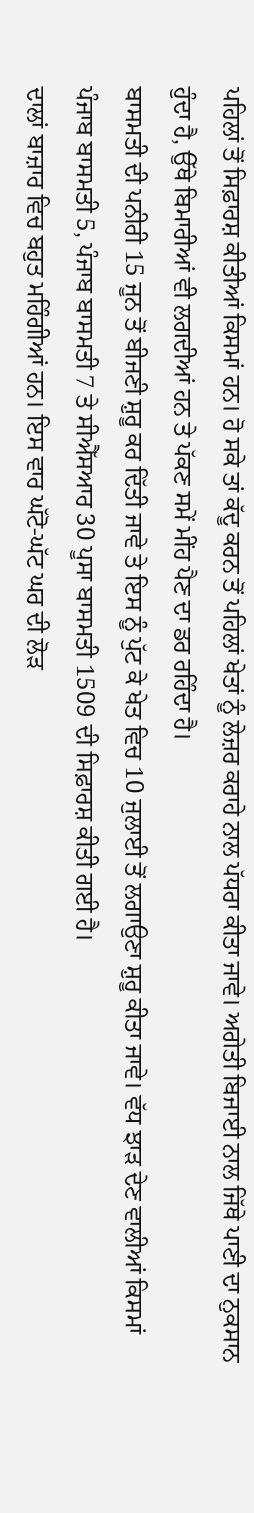ਪਹਿਲਾਂ ਤੋਂ ਸਿਫ਼ਾਰਸ਼ ਕੀਤੀਆਂ ਕਿਸਮਾਂ ਹਨ। ਹੋ ਸਕੇ ਤਾਂ ਕੱਦੂ ਕਰਨ ਤੋਂ ਪਹਿਲਾਂ ਖੇਤਾਂ ਨੂੰ ਲੇਜ਼ਰ ਕਰਾਹੇ ਨਾਲ ਪੱਧਰਾ ਕੀਤਾ ਜਾਵੇ। ਅਗੇਤੀ ਬਿਜਾਈ ਨਾਲ ਜਿੱਥੇ ਪਾਣੀ ਦਾ ਨੁਕਸਾਨ ਹੁੰਦਾ ਹੈ, ਉੱਥੇ ਬਿਮਾਰੀਆਂ ਵੀ ਲਗਦੀਆਂ ਹਨ ਤੇ ਪੱਕਣ ਸਮੇਂ ਮੀਂਹ ਪੈਣ ਦਾ ਡਰ ਰਹਿੰਦਾ ਹੈ।
ਬਾਸਮਤੀ ਦੀ ਪਨੀਰੀ 15 ਜੂਨ ਤੋਂ ਬੀਜਣੀ ਸ਼ੁਰੂ ਕਰ ਦਿੱਤੀ ਜਾਵੇ ਤੇ ਇਸ ਨੂੰ ਪੁੱਟ ਕੇ ਖੇਤ ਵਿਚ 10 ਜੁਲਾਈ ਤੋਂ ਲਗਾਉਣਾ ਸ਼ੁਰੂ ਕੀਤਾ ਜਾਵੇ। ਵੱਧ ਝਾੜ ਦੇਣ ਵਾਲੀਆਂ ਕਿਸਮਾਂ ਪੰਜਾਬ ਬਾਸਮਤੀ 5, ਪੰਜਾਬ ਬਾਸਮਤੀ 7 ਤੇ ਸੀਐੱਸਆਰ 30 ਪੂਸਾ ਬਾਸਮਤੀ 1509 ਦੀ ਸਿਫ਼ਾਰਸ਼ ਕੀਤੀ ਗਈ ਹੈ।
ਦਾਲਾਂ ਬਾਜ਼ਾਰ ਵਿਚ ਬਹੁਤ ਮਹਿੰਗੀਆਂ ਹਨ। ਇਸ ਵਾਰ ਘੱਟੋ-ਘੱਟ ਘਰ ਦੀ ਲੋੜ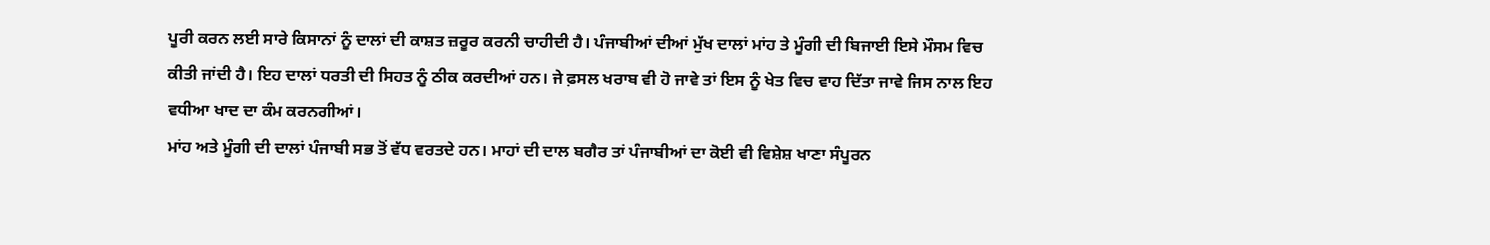ਪੂਰੀ ਕਰਨ ਲਈ ਸਾਰੇ ਕਿਸਾਨਾਂ ਨੂੰ ਦਾਲਾਂ ਦੀ ਕਾਸ਼ਤ ਜ਼ਰੂਰ ਕਰਨੀ ਚਾਹੀਦੀ ਹੈ। ਪੰਜਾਬੀਆਂ ਦੀਆਂ ਮੁੱਖ ਦਾਲਾਂ ਮਾਂਹ ਤੇ ਮੂੰਗੀ ਦੀ ਬਿਜਾਈ ਇਸੇ ਮੌਸਮ ਵਿਚ ਕੀਤੀ ਜਾਂਦੀ ਹੈ। ਇਹ ਦਾਲਾਂ ਧਰਤੀ ਦੀ ਸਿਹਤ ਨੂੰ ਠੀਕ ਕਰਦੀਆਂ ਹਨ। ਜੇ ਫ਼ਸਲ ਖਰਾਬ ਵੀ ਹੋ ਜਾਵੇ ਤਾਂ ਇਸ ਨੂੰ ਖੇਤ ਵਿਚ ਵਾਹ ਦਿੱਤਾ ਜਾਵੇ ਜਿਸ ਨਾਲ ਇਹ ਵਧੀਆ ਖਾਦ ਦਾ ਕੰਮ ਕਰਨਗੀਆਂ।
ਮਾਂਹ ਅਤੇ ਮੂੰਗੀ ਦੀ ਦਾਲਾਂ ਪੰਜਾਬੀ ਸਭ ਤੋਂ ਵੱਧ ਵਰਤਦੇ ਹਨ। ਮਾਹਾਂ ਦੀ ਦਾਲ ਬਗੈਰ ਤਾਂ ਪੰਜਾਬੀਆਂ ਦਾ ਕੋਈ ਵੀ ਵਿਸ਼ੇਸ਼ ਖਾਣਾ ਸੰਪੂਰਨ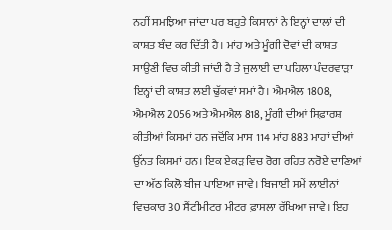ਨਹੀਂ ਸਮਝਿਆ ਜਾਂਦਾ ਪਰ ਬਹੁਤੇ ਕਿਸਾਨਾਂ ਨੇ ਇਨ੍ਹਾਂ ਦਾਲਾਂ ਦੀ ਕਾਸ਼ਤ ਬੰਦ ਕਰ ਦਿੱਤੀ ਹੈ। ਮਾਂਹ ਅਤੇ ਮੂੰਗੀ ਦੋਵਾਂ ਦੀ ਕਾਸ਼ਤ ਸਾਉਣੀ ਵਿਚ ਕੀਤੀ ਜਾਂਦੀ ਹੈ ਤੇ ਜੁਲਾਈ ਦਾ ਪਹਿਲਾ ਪੰਦਰਵਾੜਾ ਇਨ੍ਹਾਂ ਦੀ ਕਾਸ਼ਤ ਲਈ ਢੁੱਕਵਾਂ ਸਮਾਂ ਹੈ। ਐਮਐਲ 1808, ਐਮਐਲ 2056 ਅਤੇ ਐਮਐਲ 818, ਮੂੰਗੀ ਦੀਆਂ ਸਿਫ਼ਾਰਸ਼ ਕੀਤੀਆਂ ਕਿਸਮਾਂ ਹਨ ਜਦੋਂਕਿ ਮਾਸ 114 ਮਾਂਹ 883 ਮਾਹਾਂ ਦੀਆਂ ਉੱਨਤ ਕਿਸਮਾਂ ਹਨ। ਇਕ ਏਕੜ ਵਿਚ ਰੋਗ ਰਹਿਤ ਨਰੋਏ ਦਾਣਿਆਂ ਦਾ ਅੱਠ ਕਿਲੋ ਬੀਜ ਪਾਇਆ ਜਾਵੇ। ਬਿਜਾਈ ਸਮੇਂ ਲਾਈਨਾਂ ਵਿਚਕਾਰ 30 ਸੈਂਟੀਮੀਟਰ ਮੀਟਰ ਫ਼ਾਸਲਾ ਰੱਖਿਆ ਜਾਵੇ। ਇਹ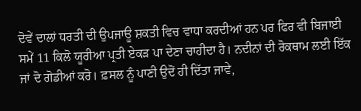ਦੋਵੇਂ ਦਾਲਾਂ ਧਰਤੀ ਦੀ ਉਪਜਾਊ ਸ਼ਕਤੀ ਵਿਚ ਵਾਧਾ ਕਰਦੀਆਂ ਹਨ ਪਰ ਫਿਰ ਵੀ ਬਿਜਾਈ ਸਮੇਂ 11 ਕਿਲੋ ਯੂਰੀਆ ਪ੍ਰਤੀ ਏਕੜ ਪਾ ਦੇਣਾ ਚਾਹੀਦਾ ਹੈ। ਨਦੀਨਾਂ ਦੀ ਰੋਕਥਾਮ ਲਈ ਇੱਕ ਜਾਂ ਦੋ ਗੋਡੀਆਂ ਕਰੋ। ਫ਼ਸਲ ਨੂੰ ਪਾਣੀ ਉਦੋਂ ਹੀ ਦਿੱਤਾ ਜਾਵੇ,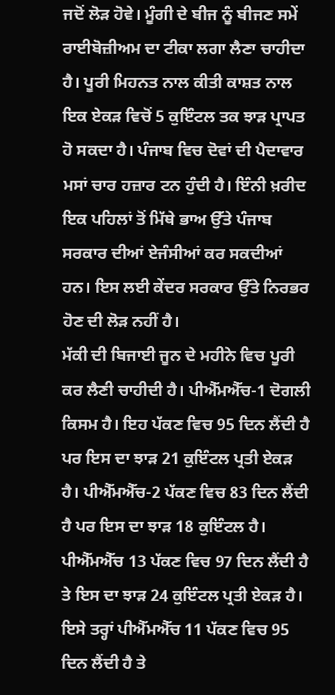ਜਦੋਂ ਲੋੜ ਹੋਵੇ। ਮੂੰਗੀ ਦੇ ਬੀਜ ਨੂੰ ਬੀਜਣ ਸਮੇਂ ਰਾਈਬੋਜ਼ੀਅਮ ਦਾ ਟੀਕਾ ਲਗਾ ਲੈਣਾ ਚਾਹੀਦਾ ਹੈ। ਪੂਰੀ ਮਿਹਨਤ ਨਾਲ ਕੀਤੀ ਕਾਸ਼ਤ ਨਾਲ ਇਕ ਏਕੜ ਵਿਚੋਂ 5 ਕੁਇੰਟਲ ਤਕ ਝਾੜ ਪ੍ਰਾਪਤ ਹੋ ਸਕਦਾ ਹੈ। ਪੰਜਾਬ ਵਿਚ ਦੋਵਾਂ ਦੀ ਪੈਦਾਵਾਰ ਮਸਾਂ ਚਾਰ ਹਜ਼ਾਰ ਟਨ ਹੁੰਦੀ ਹੈ। ਇੰਨੀ ਖ਼ਰੀਦ ਇਕ ਪਹਿਲਾਂ ਤੋਂ ਮਿੱਥੇ ਭਾਅ ਉੱਤੇ ਪੰਜਾਬ ਸਰਕਾਰ ਦੀਆਂ ਏਜੰਸੀਆਂ ਕਰ ਸਕਦੀਆਂ ਹਨ। ਇਸ ਲਈ ਕੇਂਦਰ ਸਰਕਾਰ ਉੱਤੇ ਨਿਰਭਰ ਹੋਣ ਦੀ ਲੋੜ ਨਹੀਂ ਹੈ।
ਮੱਕੀ ਦੀ ਬਿਜਾਈ ਜੂਨ ਦੇ ਮਹੀਨੇ ਵਿਚ ਪੂਰੀ ਕਰ ਲੈਣੀ ਚਾਹੀਦੀ ਹੈ। ਪੀਐੱਮਐੱਚ-1 ਦੋਗਲੀ ਕਿਸਮ ਹੈ। ਇਹ ਪੱਕਣ ਵਿਚ 95 ਦਿਨ ਲੈਂਦੀ ਹੈ ਪਰ ਇਸ ਦਾ ਝਾੜ 21 ਕੁਇੰਟਲ ਪ੍ਰਤੀ ਏਕੜ ਹੈ। ਪੀਐੱਮਐੱਚ-2 ਪੱਕਣ ਵਿਚ 83 ਦਿਨ ਲੈਂਦੀ ਹੈ ਪਰ ਇਸ ਦਾ ਝਾੜ 18 ਕੁਇੰਟਲ ਹੈ। ਪੀਐੱਮਐੱਚ 13 ਪੱਕਣ ਵਿਚ 97 ਦਿਨ ਲੈਂਦੀ ਹੈ ਤੇ ਇਸ ਦਾ ਝਾੜ 24 ਕੁਇੰਟਲ ਪ੍ਰਤੀ ਏਕੜ ਹੈ। ਇਸੇ ਤਰ੍ਹਾਂ ਪੀਐੱਮਐੱਚ 11 ਪੱਕਣ ਵਿਚ 95 ਦਿਨ ਲੈਂਦੀ ਹੈ ਤੇ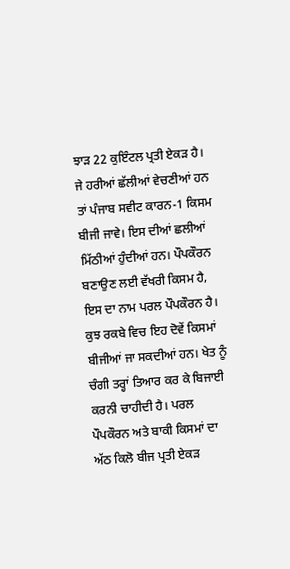ਝਾੜ 22 ਕੁਇੰਟਲ ਪ੍ਰਤੀ ਏਕੜ ਹੈ। ਜੇ ਹਰੀਆਂ ਛੱਲੀਆਂ ਵੇਚਣੀਆਂ ਹਨ ਤਾਂ ਪੰਜਾਬ ਸਵੀਟ ਕਾਰਨ-1 ਕਿਸਮ ਬੀਜੀ ਜਾਵੇ। ਇਸ ਦੀਆਂ ਛਲੀਆਂ ਮਿੱਠੀਆਂ ਹੁੰਦੀਆਂ ਹਨ। ਪੌਪਕੌਰਨ ਬਣਾਉਣ ਲਈ ਵੱਖਰੀ ਕਿਸਮ ਹੈ, ਇਸ ਦਾ ਨਾਮ ਪਰਲ ਪੌਪਕੌਰਨ ਹੈ। ਕੁਝ ਰਕਬੇ ਵਿਚ ਇਹ ਦੋਵੇਂ ਕਿਸਮਾਂ ਬੀਜੀਆਂ ਜਾ ਸਕਦੀਆਂ ਹਨ। ਖੇਤ ਨੂੰ ਚੰਗੀ ਤਰ੍ਹਾਂ ਤਿਆਰ ਕਰ ਕੇ ਬਿਜਾਈ ਕਰਨੀ ਚਾਹੀਦੀ ਹੈ। ਪਰਲ ਪੌਪਕੌਰਨ ਅਤੇ ਬਾਕੀ ਕਿਸਮਾਂ ਦਾ ਅੱਠ ਕਿਲੋ ਬੀਜ ਪ੍ਰਤੀ ਏਕੜ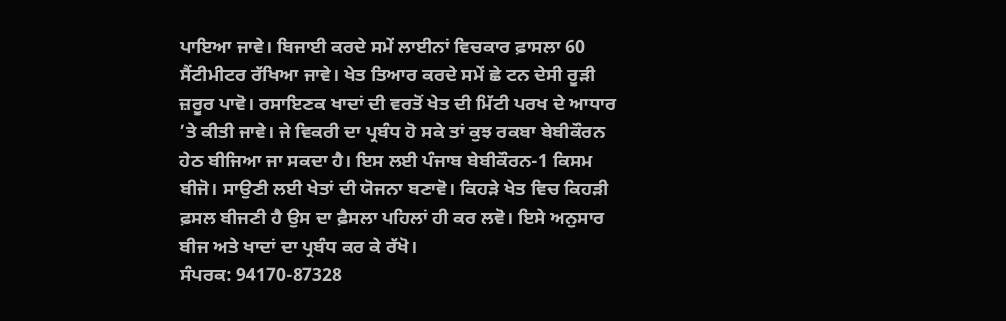ਪਾਇਆ ਜਾਵੇ। ਬਿਜਾਈ ਕਰਦੇ ਸਮੇਂ ਲਾਈਨਾਂ ਵਿਚਕਾਰ ਫ਼ਾਸਲਾ 60 ਸੈਂਟੀਮੀਟਰ ਰੱਖਿਆ ਜਾਵੇ। ਖੇਤ ਤਿਆਰ ਕਰਦੇ ਸਮੇਂ ਛੇ ਟਨ ਦੇਸੀ ਰੂੜੀ ਜ਼ਰੂਰ ਪਾਵੋ। ਰਸਾਇਣਕ ਖਾਦਾਂ ਦੀ ਵਰਤੋਂ ਖੇਤ ਦੀ ਮਿੱਟੀ ਪਰਖ ਦੇ ਆਧਾਰ ’ਤੇ ਕੀਤੀ ਜਾਵੇ। ਜੇ ਵਿਕਰੀ ਦਾ ਪ੍ਰਬੰਧ ਹੋ ਸਕੇ ਤਾਂ ਕੁਝ ਰਕਬਾ ਬੇਬੀਕੌਰਨ ਹੇਠ ਬੀਜਿਆ ਜਾ ਸਕਦਾ ਹੈ। ਇਸ ਲਈ ਪੰਜਾਬ ਬੇਬੀਕੌਰਨ-1 ਕਿਸਮ ਬੀਜੋ। ਸਾਉਣੀ ਲਈ ਖੇਤਾਂ ਦੀ ਯੋਜਨਾ ਬਣਾਵੋ। ਕਿਹੜੇ ਖੇਤ ਵਿਚ ਕਿਹੜੀ ਫ਼ਸਲ ਬੀਜਣੀ ਹੈ ਉਸ ਦਾ ਫ਼ੈਸਲਾ ਪਹਿਲਾਂ ਹੀ ਕਰ ਲਵੋ। ਇਸੇ ਅਨੁਸਾਰ ਬੀਜ ਅਤੇ ਖਾਦਾਂ ਦਾ ਪ੍ਰਬੰਧ ਕਰ ਕੇ ਰੱਖੋ।
ਸੰਪਰਕ: 94170-87328